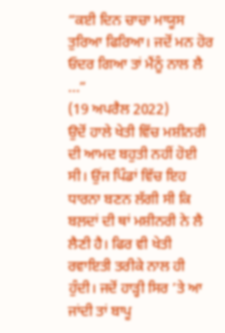“ਕਈ ਦਿਨ ਚਾਚਾ ਮਾਯੂਸ ਤੁਰਿਆ ਫਿਰਿਆ। ਜਦੋਂ ਮਨ ਹੋਰ ਓਦਰ ਗਿਆ ਤਾਂ ਮੈਂਨੂੰ ਨਾਲ ਲੈ ...”
(19 ਅਪਰੈਲ 2022)
ਉਦੋਂ ਹਾਲੇ ਖੇਤੀ ਵਿੱਚ ਮਸ਼ੀਨਰੀ ਦੀ ਆਮਦ ਬਹੁਤੀ ਨਹੀਂ ਹੋਈ ਸੀ। ਉਂਜ ਪਿੰਡਾਂ ਵਿੱਚ ਇਹ ਧਾਰਨਾ ਬਣਨ ਲੱਗੀ ਸੀ ਕਿ ਬਲ਼ਦਾਂ ਦੀ ਥਾਂ ਮਸ਼ੀਨਰੀ ਨੇ ਲੈ ਲੈਣੀ ਹੈ। ਫਿਰ ਵੀ ਖੇਤੀ ਰਵਾਇਤੀ ਤਰੀਕੇ ਨਾਲ ਹੀ ਹੁੰਦੀ। ਜਦੋਂ ਹਾੜ੍ਹੀ ਸਿਰ ’ਤੇ ਆ ਜਾਂਦੀ ਤਾਂ ਬਾਪੂ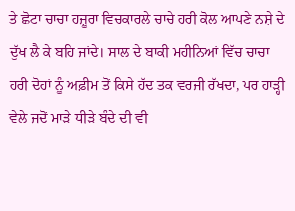ਤੇ ਛੋਟਾ ਚਾਚਾ ਹਜ਼ੂਰਾ ਵਿਚਕਾਰਲੇ ਚਾਚੇ ਹਰੀ ਕੋਲ ਆਪਣੇ ਨਸ਼ੇ ਦੇ ਦੁੱਖ ਲੈ ਕੇ ਬਹਿ ਜਾਂਦੇ। ਸਾਲ ਦੇ ਬਾਕੀ ਮਹੀਨਿਆਂ ਵਿੱਚ ਚਾਚਾ ਹਰੀ ਦੋਹਾਂ ਨੂੰ ਅਫ਼ੀਮ ਤੋਂ ਕਿਸੇ ਹੱਦ ਤਕ ਵਰਜੀ ਰੱਖਦਾ, ਪਰ ਹਾੜ੍ਹੀ ਵੇਲੇ ਜਦੋਂ ਮਾੜੇ ਧੀੜੇ ਬੰਦੇ ਦੀ ਵੀ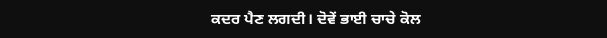ਕਦਰ ਪੈਣ ਲਗਦੀ। ਦੋਵੇਂ ਭਾਈ ਚਾਚੇ ਕੋਲ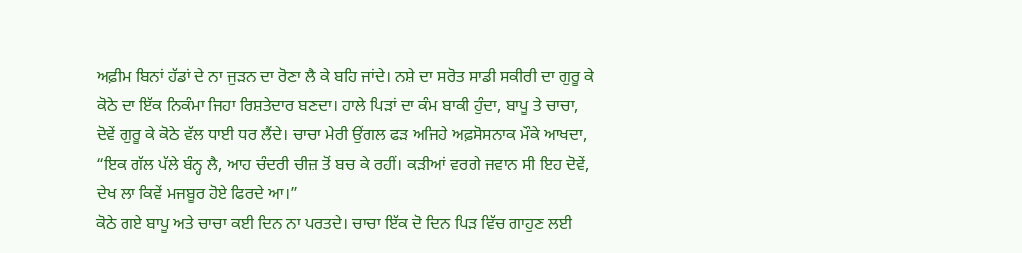ਅਫ਼ੀਮ ਬਿਨਾਂ ਹੱਡਾਂ ਦੇ ਨਾ ਜੁੜਨ ਦਾ ਰੋਣਾ ਲੈ ਕੇ ਬਹਿ ਜਾਂਦੇ। ਨਸ਼ੇ ਦਾ ਸਰੋਤ ਸਾਡੀ ਸਕੀਰੀ ਦਾ ਗੁਰੂ ਕੇ ਕੋਠੇ ਦਾ ਇੱਕ ਨਿਕੰਮਾ ਜਿਹਾ ਰਿਸ਼ਤੇਦਾਰ ਬਣਦਾ। ਹਾਲੇ ਪਿੜਾਂ ਦਾ ਕੰਮ ਬਾਕੀ ਹੁੰਦਾ, ਬਾਪੂ ਤੇ ਚਾਚਾ, ਦੋਵੇਂ ਗੁਰੂ ਕੇ ਕੋਠੇ ਵੱਲ ਧਾਈ ਧਰ ਲੈਂਦੇ। ਚਾਚਾ ਮੇਰੀ ਉਂਗਲ ਫੜ ਅਜਿਹੇ ਅਫ਼ਸੋਸਨਾਕ ਮੌਕੇ ਆਖਦਾ, “ਇਕ ਗੱਲ ਪੱਲੇ ਬੰਨ੍ਹ ਲੈ, ਆਹ ਚੰਦਰੀ ਚੀਜ਼ ਤੋਂ ਬਚ ਕੇ ਰਹੀਂ। ਕੜੀਆਂ ਵਰਗੇ ਜਵਾਨ ਸੀ ਇਹ ਦੋਵੇਂ, ਦੇਖ ਲਾ ਕਿਵੇਂ ਮਜਬੂਰ ਹੋਏ ਫਿਰਦੇ ਆ।”
ਕੋਠੇ ਗਏ ਬਾਪੂ ਅਤੇ ਚਾਚਾ ਕਈ ਦਿਨ ਨਾ ਪਰਤਦੇ। ਚਾਚਾ ਇੱਕ ਦੋ ਦਿਨ ਪਿੜ ਵਿੱਚ ਗਾਹੁਣ ਲਈ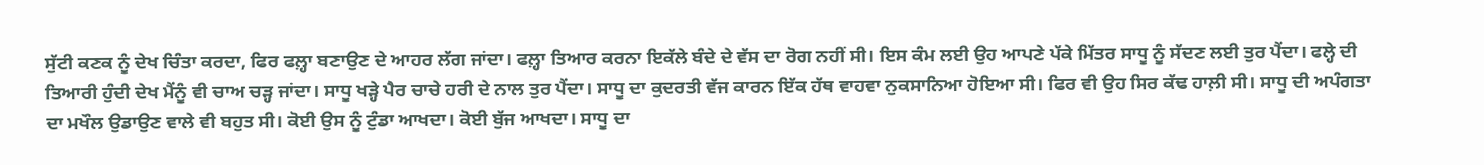ਸੁੱਟੀ ਕਣਕ ਨੂੰ ਦੇਖ ਚਿੰਤਾ ਕਰਦਾ, ਫਿਰ ਫਲ਼੍ਹਾ ਬਣਾਉਣ ਦੇ ਆਹਰ ਲੱਗ ਜਾਂਦਾ। ਫਲ਼੍ਹਾ ਤਿਆਰ ਕਰਨਾ ਇਕੱਲੇ ਬੰਦੇ ਦੇ ਵੱਸ ਦਾ ਰੋਗ ਨਹੀਂ ਸੀ। ਇਸ ਕੰਮ ਲਈ ਉਹ ਆਪਣੇ ਪੱਕੇ ਮਿੱਤਰ ਸਾਧੂ ਨੂੰ ਸੱਦਣ ਲਈ ਤੁਰ ਪੈਂਦਾ। ਫਲ੍ਹੇ ਦੀ ਤਿਆਰੀ ਹੁੰਦੀ ਦੇਖ ਮੈਂਨੂੰ ਵੀ ਚਾਅ ਚੜ੍ਹ ਜਾਂਦਾ। ਸਾਧੂ ਖੜ੍ਹੇ ਪੈਰ ਚਾਚੇ ਹਰੀ ਦੇ ਨਾਲ ਤੁਰ ਪੈਂਦਾ। ਸਾਧੂ ਦਾ ਕੁਦਰਤੀ ਵੱਜ ਕਾਰਨ ਇੱਕ ਹੱਥ ਵਾਹਵਾ ਨੁਕਸਾਨਿਆ ਹੋਇਆ ਸੀ। ਫਿਰ ਵੀ ਉਹ ਸਿਰ ਕੱਢ ਹਾਲ਼ੀ ਸੀ। ਸਾਧੂ ਦੀ ਅਪੰਗਤਾ ਦਾ ਮਖੌਲ ਉਡਾਉਣ ਵਾਲੇ ਵੀ ਬਹੁਤ ਸੀ। ਕੋਈ ਉਸ ਨੂੰ ਟੁੰਡਾ ਆਖਦਾ। ਕੋਈ ਬੁੱਜ ਆਖਦਾ। ਸਾਧੂ ਦਾ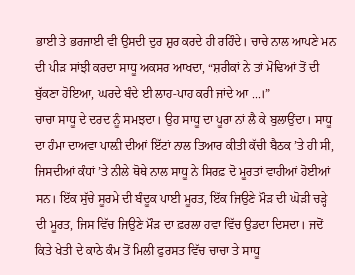ਭਾਈ ਤੇ ਭਰਜਾਈ ਵੀ ਉਸਦੀ ਦੁਰ ਸ਼ੁਰ ਕਰਦੇ ਹੀ ਰਹਿੰਦੇ। ਚਾਚੇ ਨਾਲ ਆਪਣੇ ਮਨ ਦੀ ਪੀੜ ਸਾਂਝੀ ਕਰਦਾ ਸਾਧੂ ਅਕਸਰ ਆਖਦਾ, “ਸ਼ਰੀਕਾਂ ਨੇ ਤਾਂ ਮੋਢਿਆਂ ਤੋਂ ਦੀ ਥੁੱਕਣਾ ਹੋਇਆ, ਘਰਦੇ ਬੰਦੇ ਈ ਲਾਹ-ਪਾਹ ਕਰੀ ਜਾਂਦੇ ਆ ...।”
ਚਾਚਾ ਸਾਧੂ ਦੇ ਦਰਦ ਨੂੰ ਸਮਝਦਾ। ਉਹ ਸਾਧੂ ਦਾ ਪੂਰਾ ਨਾਂ ਲੈ ਕੇ ਬੁਲਾਉਂਦਾ। ਸਾਧੂ ਦਾ ਹੰਮਾ ਦਾਅਵਾ ਪਾਲ਼ੀ ਦੀਆਂ ਇੱਟਾਂ ਨਾਲ ਤਿਆਰ ਕੀਤੀ ਕੱਚੀ ਬੈਠਕ ’ਤੇ ਹੀ ਸੀ, ਜਿਸਦੀਆਂ ਕੰਧਾਂ ’ਤੇ ਨੀਲੇ ਥੋਥੇ ਨਾਲ ਸਾਧੂ ਨੇ ਸਿਰਫ਼ ਦੋ ਮੂਰਤਾਂ ਵਾਹੀਆਂ ਹੋਈਆਂ ਸਨ। ਇੱਕ ਸੁੱਚੇ ਸੂਰਮੇ ਦੀ ਬੰਦੂਕ ਪਾਈ ਮੂਰਤ, ਇੱਕ ਜਿਉਣੇ ਮੌੜ ਦੀ ਘੋੜੀ ਚੜ੍ਹੇ ਦੀ ਮੂਰਤ, ਜਿਸ ਵਿੱਚ ਜਿਉਣੇ ਮੌੜ ਦਾ ਫ਼ਰਲਾ ਹਵਾ ਵਿੱਚ ਉਡਦਾ ਦਿਸਦਾ। ਜਦੋਂ ਕਿਤੇ ਖੇਤੀ ਦੇ ਕਾਠੇ ਕੰਮ ਤੋਂ ਮਿਲੀ ਫੁਰਸਤ ਵਿੱਚ ਚਾਚਾ ਤੇ ਸਾਧੂ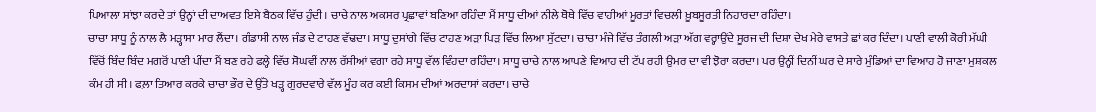ਪਿਆਲਾ ਸਾਂਝਾ ਕਰਦੇ ਤਾਂ ਉਨ੍ਹਾਂ ਦੀ ਦਾਅਵਤ ਇਸੇ ਬੈਠਕ ਵਿੱਚ ਹੁੰਦੀ। ਚਾਚੇ ਨਾਲ ਅਕਸਰ ਪ੍ਰਛਾਵਾਂ ਬਣਿਆ ਰਹਿੰਦਾ ਮੈਂ ਸਾਧੂ ਦੀਆਂ ਨੀਲੇ ਥੋਥੇ ਵਿੱਚ ਵਾਹੀਆਂ ਮੂਰਤਾਂ ਵਿਚਲੀ ਖ਼ੂਬਸੂਰਤੀ ਨਿਹਾਰਦਾ ਰਹਿੰਦਾ।
ਚਾਚਾ ਸਾਧੂ ਨੂੰ ਨਾਲ ਲੈ ਮੜ੍ਹਾਸਾ ਮਾਰ ਲੈਂਦਾ। ਗੰਡਾਸੀ ਨਾਲ ਜੰਡ ਦੇ ਟਾਹਣ ਵੱਢਦਾ। ਸਾਧੂ ਦੁਸਾਂਗੇ ਵਿੱਚ ਟਾਹਣ ਅੜਾ ਪਿੜ ਵਿੱਚ ਲਿਆ ਸੁੱਟਦਾ। ਚਾਚਾ ਮੰਜੇ ਵਿੱਚ ਤੰਗਲੀ ਅੜਾ ਅੱਗ ਵਰ੍ਹਾਉਂਦੇ ਸੂਰਜ ਦੀ ਦਿਸ਼ਾ ਦੇਖ ਮੇਰੇ ਵਾਸਤੇ ਛਾਂ ਕਰ ਦਿੰਦਾ। ਪਾਣੀ ਵਾਲੀ ਕੋਰੀ ਮੱਘੀ ਵਿੱਚੋਂ ਬਿੰਦ ਬਿੰਦ ਮਗਰੋਂ ਪਾਣੀ ਪੀਂਦਾ ਮੈਂ ਬਣ ਰਹੇ ਫਲ੍ਹੇ ਵਿੱਚ ਸੋਘਵੀਂ ਨਾਲ ਰੱਸੀਆਂ ਵਗਾ ਰਹੇ ਸਾਧੂ ਵੱਲ ਵਿੰਹਦਾ ਰਹਿੰਦਾ। ਸਾਧੂ ਚਾਚੇ ਨਾਲ ਆਪਣੇ ਵਿਆਹ ਦੀ ਟੱਪ ਰਹੀ ਉਮਰ ਦਾ ਵੀ ਝੋਰਾ ਕਰਦਾ। ਪਰ ਉਨ੍ਹੀਂ ਦਿਨੀਂ ਘਰ ਦੇ ਸਾਰੇ ਮੁੰਡਿਆਂ ਦਾ ਵਿਆਹ ਹੋ ਜਾਣਾ ਮੁਸ਼ਕਲ ਕੰਮ ਹੀ ਸੀ। ਫਲ਼ਾ ਤਿਆਰ ਕਰਕੇ ਚਾਚਾ ਭੌਰ ਦੇ ਉੱਤੇ ਖੜ੍ਹ ਗੁਰਦਵਾਰੇ ਵੱਲ ਮੂੰਹ ਕਰ ਕਈ ਕਿਸਮ ਦੀਆਂ ਅਰਦਾਸਾਂ ਕਰਦਾ। ਚਾਚੇ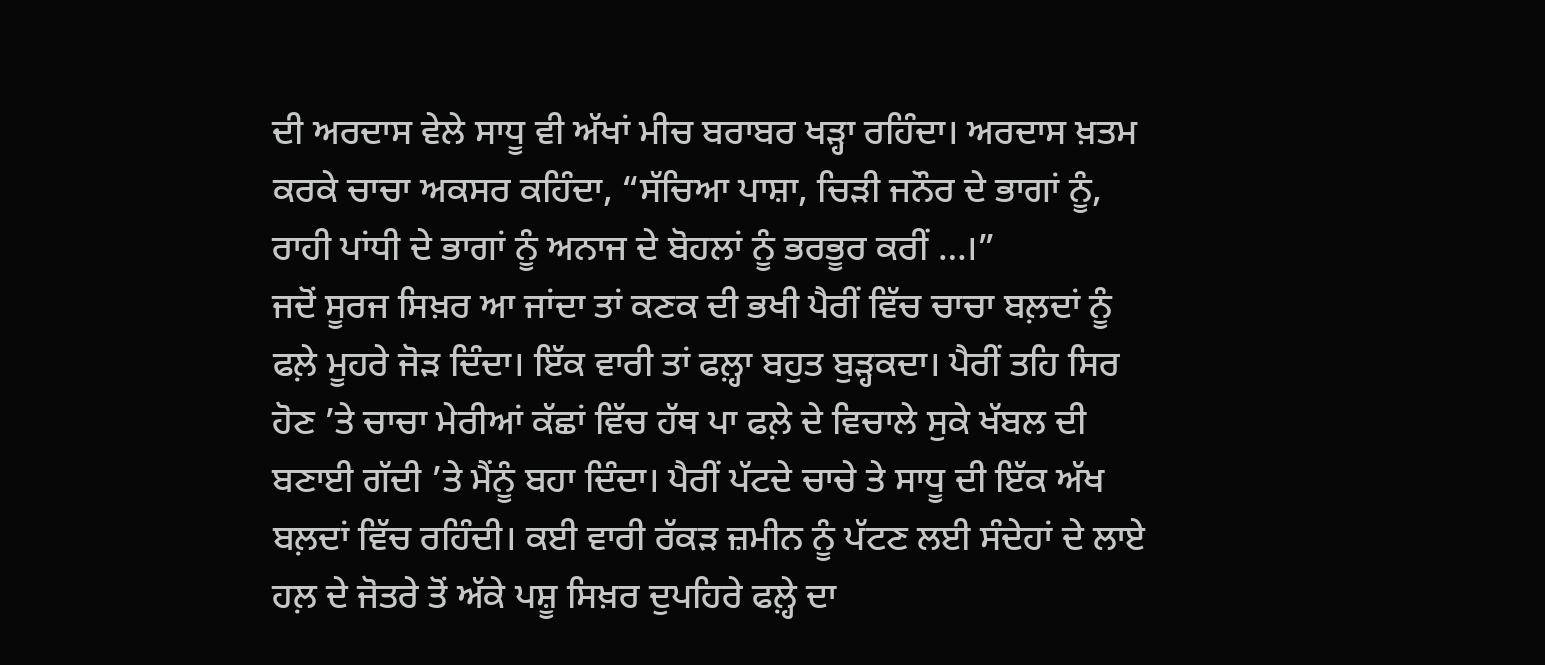ਦੀ ਅਰਦਾਸ ਵੇਲੇ ਸਾਧੂ ਵੀ ਅੱਖਾਂ ਮੀਚ ਬਰਾਬਰ ਖੜ੍ਹਾ ਰਹਿੰਦਾ। ਅਰਦਾਸ ਖ਼ਤਮ ਕਰਕੇ ਚਾਚਾ ਅਕਸਰ ਕਹਿੰਦਾ, “ਸੱਚਿਆ ਪਾਸ਼ਾ, ਚਿੜੀ ਜਨੌਰ ਦੇ ਭਾਗਾਂ ਨੂੰ, ਰਾਹੀ ਪਾਂਧੀ ਦੇ ਭਾਗਾਂ ਨੂੰ ਅਨਾਜ ਦੇ ਬੋਹਲਾਂ ਨੂੰ ਭਰਭੂਰ ਕਰੀਂ …।”
ਜਦੋਂ ਸੂਰਜ ਸਿਖ਼ਰ ਆ ਜਾਂਦਾ ਤਾਂ ਕਣਕ ਦੀ ਭਖੀ ਪੈਰੀਂ ਵਿੱਚ ਚਾਚਾ ਬਲ਼ਦਾਂ ਨੂੰ ਫਲ਼ੇ ਮੂਹਰੇ ਜੋੜ ਦਿੰਦਾ। ਇੱਕ ਵਾਰੀ ਤਾਂ ਫਲ਼੍ਹਾ ਬਹੁਤ ਬੁੜ੍ਹਕਦਾ। ਪੈਰੀਂ ਤਹਿ ਸਿਰ ਹੋਣ ’ਤੇ ਚਾਚਾ ਮੇਰੀਆਂ ਕੱਛਾਂ ਵਿੱਚ ਹੱਥ ਪਾ ਫਲ਼ੇ ਦੇ ਵਿਚਾਲੇ ਸੁਕੇ ਖੱਬਲ ਦੀ ਬਣਾਈ ਗੱਦੀ ’ਤੇ ਮੈਂਨੂੰ ਬਹਾ ਦਿੰਦਾ। ਪੈਰੀਂ ਪੱਟਦੇ ਚਾਚੇ ਤੇ ਸਾਧੂ ਦੀ ਇੱਕ ਅੱਖ ਬਲ਼ਦਾਂ ਵਿੱਚ ਰਹਿੰਦੀ। ਕਈ ਵਾਰੀ ਰੱਕੜ ਜ਼ਮੀਨ ਨੂੰ ਪੱਟਣ ਲਈ ਸੰਦੇਹਾਂ ਦੇ ਲਾਏ ਹਲ਼ ਦੇ ਜੋਤਰੇ ਤੋਂ ਅੱਕੇ ਪਸ਼ੂ ਸਿਖ਼ਰ ਦੁਪਹਿਰੇ ਫਲ਼੍ਹੇ ਦਾ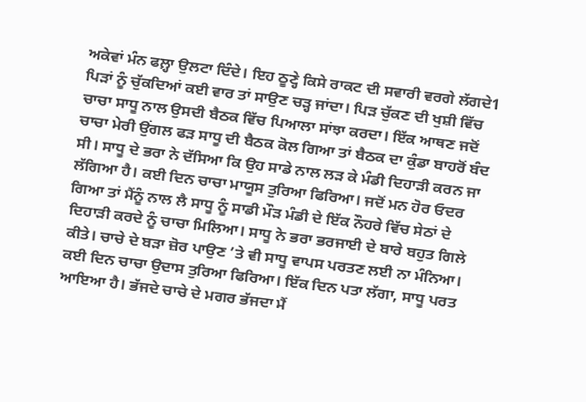ਅਕੇਵਾਂ ਮੰਨ ਫਲ਼੍ਹਾ ਉਲਟਾ ਦਿੰਦੇ। ਇਹ ਠੂਣ੍ਹੇ ਕਿਸੇ ਰਾਕਟ ਦੀ ਸਵਾਰੀ ਵਰਗੇ ਲੱਗਦੇ1
ਪਿੜਾਂ ਨੂੰ ਚੁੱਕਦਿਆਂ ਕਈ ਵਾਰ ਤਾਂ ਸਾਉਣ ਚੜ੍ਹ ਜਾਂਦਾ। ਪਿੜ ਚੁੱਕਣ ਦੀ ਖੁਸ਼ੀ ਵਿੱਚ ਚਾਚਾ ਸਾਧੂ ਨਾਲ ਉਸਦੀ ਬੈਠਕ ਵਿੱਚ ਪਿਆਲਾ ਸਾਂਝਾ ਕਰਦਾ। ਇੱਕ ਆਥਣ ਜਦੋਂ ਚਾਚਾ ਮੇਰੀ ਉਂਗਲ ਫੜ ਸਾਧੂ ਦੀ ਬੈਠਕ ਕੋਲ ਗਿਆ ਤਾਂ ਬੈਠਕ ਦਾ ਕੁੰਡਾ ਬਾਹਰੋਂ ਬੰਦ ਸੀ। ਸਾਧੂ ਦੇ ਭਰਾ ਨੇ ਦੱਸਿਆ ਕਿ ਉਹ ਸਾਡੇ ਨਾਲ ਲੜ ਕੇ ਮੰਡੀ ਦਿਹਾੜੀ ਕਰਨ ਜਾ ਲੱਗਿਆ ਹੈ। ਕਈ ਦਿਨ ਚਾਚਾ ਮਾਯੂਸ ਤੁਰਿਆ ਫਿਰਿਆ। ਜਦੋਂ ਮਨ ਹੋਰ ਓਦਰ ਗਿਆ ਤਾਂ ਮੈਂਨੂੰ ਨਾਲ ਲੈ ਸਾਧੂ ਨੂੰ ਸਾਡੀ ਮੌੜ ਮੰਡੀ ਦੇ ਇੱਕ ਨੌਹਰੇ ਵਿੱਚ ਸੇਠਾਂ ਦੇ ਦਿਹਾੜੀ ਕਰਦੇ ਨੂੰ ਚਾਚਾ ਮਿਲਿਆ। ਸਾਧੂ ਨੇ ਭਰਾ ਭਰਜਾਈ ਦੇ ਬਾਰੇ ਬਹੁਤ ਗਿਲੇ ਕੀਤੇ। ਚਾਚੇ ਦੇ ਬੜਾ ਜ਼ੋਰ ਪਾਉਣ ’ਤੇ ਵੀ ਸਾਧੂ ਵਾਪਸ ਪਰਤਣ ਲਈ ਨਾ ਮੰਨਿਆ।
ਕਈ ਦਿਨ ਚਾਚਾ ਉਦਾਸ ਤੁਰਿਆ ਫਿਰਿਆ। ਇੱਕ ਦਿਨ ਪਤਾ ਲੱਗਾ, ਸਾਧੂ ਪਰਤ ਆਇਆ ਹੈ। ਭੱਜਦੇ ਚਾਚੇ ਦੇ ਮਗਰ ਭੱਜਦਾ ਮੈਂ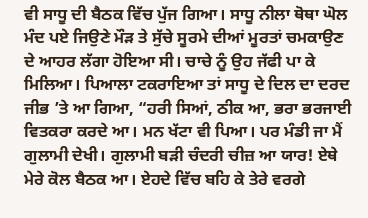ਵੀ ਸਾਧੂ ਦੀ ਬੈਠਕ ਵਿੱਚ ਪੁੱਜ ਗਿਆ। ਸਾਧੂ ਨੀਲਾ ਥੋਥਾ ਘੋਲ ਮੰਦ ਪਏ ਜਿਉਣੇ ਮੌੜ ਤੇ ਸੁੱਚੇ ਸੂਰਮੇ ਦੀਆਂ ਮੂਰਤਾਂ ਚਮਕਾਉਣ ਦੇ ਆਹਰ ਲੱਗਾ ਹੋਇਆ ਸੀ। ਚਾਚੇ ਨੂੰ ਉਹ ਜੱਫੀ ਪਾ ਕੇ ਮਿਲਿਆ। ਪਿਆਲਾ ਟਕਰਾਇਆ ਤਾਂ ਸਾਧੂ ਦੇ ਦਿਲ ਦਾ ਦਰਦ ਜੀਭ ’ਤੇ ਆ ਗਿਆ, “ਹਰੀ ਸਿਆਂ, ਠੀਕ ਆ, ਭਰਾ ਭਰਜਾਈ ਵਿਤਕਰਾ ਕਰਦੇ ਆ। ਮਨ ਖੱਟਾ ਵੀ ਪਿਆ। ਪਰ ਮੰਡੀ ਜਾ ਮੈਂ ਗੁਲਾਮੀ ਦੇਖੀ। ਗੁਲਾਮੀ ਬੜੀ ਚੰਦਰੀ ਚੀਜ਼ ਆ ਯਾਰ! ਏਥੇ ਮੇਰੇ ਕੋਲ ਬੈਠਕ ਆ। ਏਹਦੇ ਵਿੱਚ ਬਹਿ ਕੇ ਤੇਰੇ ਵਰਗੇ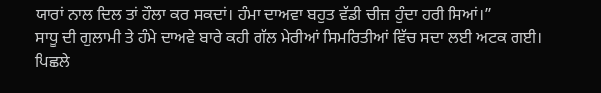ਯਾਰਾਂ ਨਾਲ ਦਿਲ ਤਾਂ ਹੌਲਾ ਕਰ ਸਕਦਾਂ। ਹੰਮਾ ਦਾਅਵਾ ਬਹੁਤ ਵੱਡੀ ਚੀਜ਼ ਹੁੰਦਾ ਹਰੀ ਸਿਆਂ।”
ਸਾਧੂ ਦੀ ਗੁਲਾਮੀ ਤੇ ਹੰਮੇ ਦਾਅਵੇ ਬਾਰੇ ਕਹੀ ਗੱਲ ਮੇਰੀਆਂ ਸਿਮਰਿਤੀਆਂ ਵਿੱਚ ਸਦਾ ਲਈ ਅਟਕ ਗਈ।
ਪਿਛਲੇ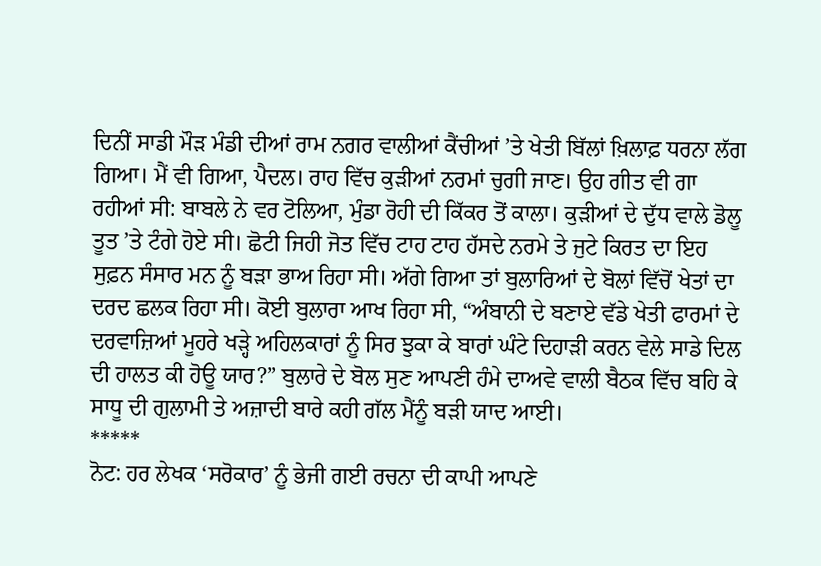ਦਿਨੀਂ ਸਾਡੀ ਮੌੜ ਮੰਡੀ ਦੀਆਂ ਰਾਮ ਨਗਰ ਵਾਲੀਆਂ ਕੈਂਚੀਆਂ ’ਤੇ ਖੇਤੀ ਬਿੱਲਾਂ ਖ਼ਿਲਾਫ਼ ਧਰਨਾ ਲੱਗ ਗਿਆ। ਮੈਂ ਵੀ ਗਿਆ, ਪੈਦਲ। ਰਾਹ ਵਿੱਚ ਕੁੜੀਆਂ ਨਰਮਾਂ ਚੁਗੀ ਜਾਣ। ਉਹ ਗੀਤ ਵੀ ਗਾ ਰਹੀਆਂ ਸੀ: ਬਾਬਲੇ ਨੇ ਵਰ ਟੋਲਿਆ, ਮੁੰਡਾ ਰੋਹੀ ਦੀ ਕਿੱਕਰ ਤੋਂ ਕਾਲਾ। ਕੁੜੀਆਂ ਦੇ ਦੁੱਧ ਵਾਲੇ ਡੋਲੂ ਤੂਤ ’ਤੇ ਟੰਗੇ ਹੋਏ ਸੀ। ਛੋਟੀ ਜਿਹੀ ਜੋਤ ਵਿੱਚ ਟਾਹ ਟਾਹ ਹੱਸਦੇ ਨਰਮੇ ਤੇ ਜੁਟੇ ਕਿਰਤ ਦਾ ਇਹ ਸੁਫ਼ਨ ਸੰਸਾਰ ਮਨ ਨੂੰ ਬੜਾ ਭਾਅ ਰਿਹਾ ਸੀ। ਅੱਗੇ ਗਿਆ ਤਾਂ ਬੁਲਾਰਿਆਂ ਦੇ ਬੋਲਾਂ ਵਿੱਚੋਂ ਖੇਤਾਂ ਦਾ ਦਰਦ ਛਲਕ ਰਿਹਾ ਸੀ। ਕੋਈ ਬੁਲਾਰਾ ਆਖ ਰਿਹਾ ਸੀ, “ਅੰਬਾਨੀ ਦੇ ਬਣਾਏ ਵੱਡੇ ਖੇਤੀ ਫਾਰਮਾਂ ਦੇ ਦਰਵਾਜ਼ਿਆਂ ਮੂਹਰੇ ਖੜ੍ਹੇ ਅਹਿਲਕਾਰਾਂ ਨੂੰ ਸਿਰ ਝੁਕਾ ਕੇ ਬਾਰਾਂ ਘੰਟੇ ਦਿਹਾੜੀ ਕਰਨ ਵੇਲੇ ਸਾਡੇ ਦਿਲ ਦੀ ਹਾਲਤ ਕੀ ਹੋਊ ਯਾਰ?” ਬੁਲਾਰੇ ਦੇ ਬੋਲ ਸੁਣ ਆਪਣੀ ਹੰਮੇ ਦਾਅਵੇ ਵਾਲੀ ਬੈਠਕ ਵਿੱਚ ਬਹਿ ਕੇ ਸਾਧੂ ਦੀ ਗੁਲਾਮੀ ਤੇ ਅਜ਼ਾਦੀ ਬਾਰੇ ਕਹੀ ਗੱਲ ਮੈਂਨੂੰ ਬੜੀ ਯਾਦ ਆਈ।
*****
ਨੋਟ: ਹਰ ਲੇਖਕ ‘ਸਰੋਕਾਰ’ ਨੂੰ ਭੇਜੀ ਗਈ ਰਚਨਾ ਦੀ ਕਾਪੀ ਆਪਣੇ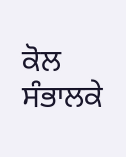ਕੋਲ ਸੰਭਾਲਕੇ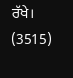ਰੱਖੇ।
(3515)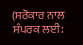(ਸਰੋਕਾਰ ਨਾਲ ਸੰਪਰਕ ਲਈ: